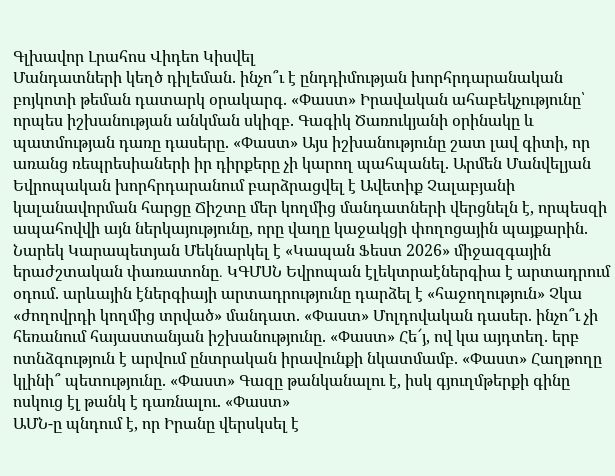Գլխավոր Լրահոս Վիդեո Կիսվել
Մանդատների կեղծ դիլեման. ինչո՞ւ է ընդդիմության խորհրդարանական բոյկոտի թեման դատարկ օրակարգ. «Փաստ» Իրավական ահաբեկչությունը՝ որպես իշխանության անկման սկիզբ. Գագիկ Ծառուկյանի օրինակը և պատմության դառը դասերը. «Փաստ» Այս իշխանությունը շատ լավ գիտի, որ առանց ռեպրեսիաների իր դիրքերը չի կարող պահպանել. Արմեն Մանվելյան Եվրոպական խորհրդարանում բարձրացվել է Ավետիք Չալաբյանի կալանավորման հարցը Ճիշտը մեր կողմից մանդատների վերցնելն է, որպեսզի ապահովվի այն ներկայությունը, որը վաղը կաջակցի փողոցային պայքարին. Նարեկ Կարապետյան Մեկնարկել է «Կապան Ֆեստ 2026» միջազգային երաժշտական փառատոնը․ ԿԳՄՍՆ Եվրոպան էլեկտրաէներգիա է արտադրում օդում. արևային էներգիայի արտադրությունը դարձել է «հաջողություն» Չկա «ժողովրդի կողմից տրված» մանդատ. «Փաստ» Մոլդովական դասեր. ինչո՞ւ չի հեռանում հայաստանյան իշխանությունը. «Փաստ» Հե՜յ, ով կա այդտեղ. երբ ոտնձգություն է արվում ընտրական իրավունքի նկատմամբ. «Փաստ» Հաղթողը կլինի՞ պետությունը. «Փաստ» Գազը թանկանալու է, իսկ գյուղմթերքի գինը ոսկուց էլ թանկ է դառնալու. «Փաստ»
ԱՄՆ-ը պնդում է, որ Իրանը վերսկսել է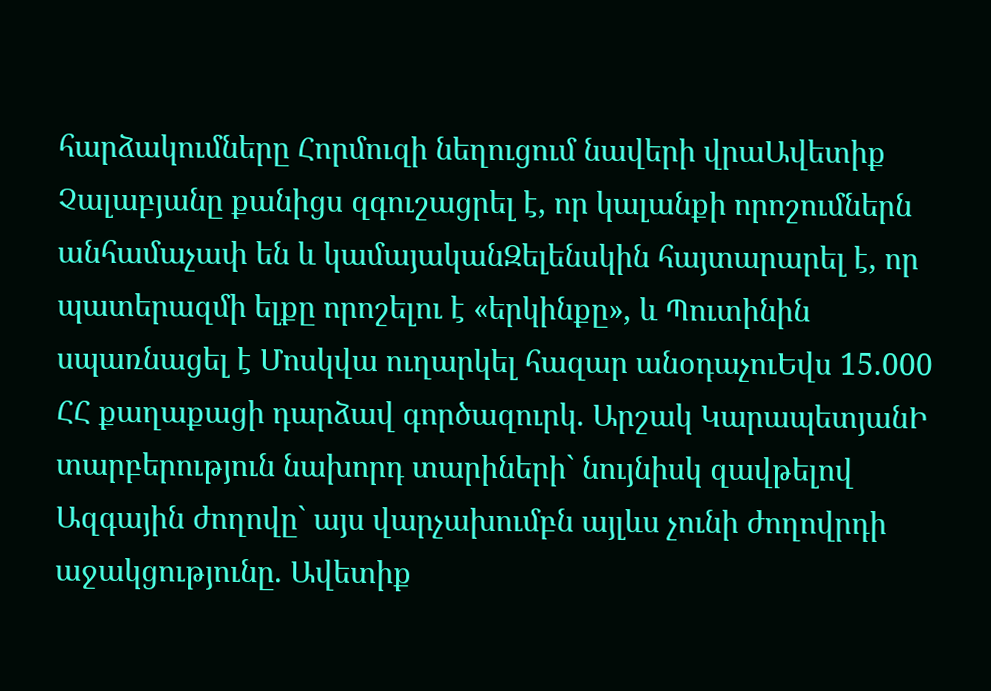հարձակումները Հորմուզի նեղուցում նավերի վրաԱվետիք Չալաբյանը քանիցս զգուշացրել է, որ կալանքի որոշումներն անհամաչափ են և կամայականԶելենսկին հայտարարել է, որ պատերազմի ելքը որոշելու է «երկինքը», և Պուտինին սպառնացել է Մոսկվա ուղարկել հազար անօդաչուԵվս 15.000 ՀՀ քաղաքացի դարձավ գործազուրկ. Արշակ ԿարապետյանԻ տարբերություն նախորդ տարիների` նույնիսկ զավթելով Ազգային ժողովը` այս վարչախումբն այլևս չունի ժողովրդի աջակցությունը. Ավետիք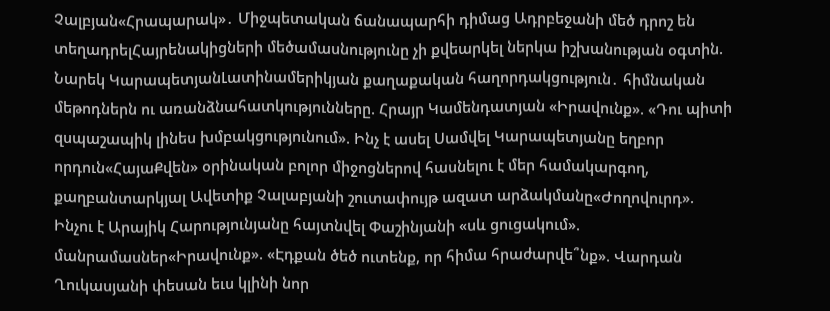Չալբյան«Հրապարակ»․ Միջպետական ճանապարհի դիմաց Ադրբեջանի մեծ դրոշ են տեղադրելՀայրենակիցների մեծամասնությունը չի քվեարկել ներկա իշխանության օգտին. Նարեկ ԿարապետյանԼատինամերիկյան քաղաքական հաղորդակցություն․ հիմնական մեթոդներն ու առանձնահատկությունները. Հրայր Կամենդատյան «Իրավունք». «Դու պիտի զսպաշապիկ լինես խմբակցությունում». Ինչ է ասել Սամվել Կարապետյանը եղբոր որդուն«ՀայաՔվեն» օրինական բոլոր միջոցներով հասնելու է մեր համակարգող, քաղբանտարկյալ Ավետիք Չալաբյանի շուտափույթ ազատ արձակմանը«Ժողովուրդ». Ինչու է Արայիկ Հարությունյանը հայտնվել Փաշինյանի «սև ցուցակում». մանրամասներ«Իրավունք». «Էդքան ծեծ ուտենք, որ հիմա հրաժարվե՞նք». Վարդան Ղուկասյանի փեսան եւս կլինի նոր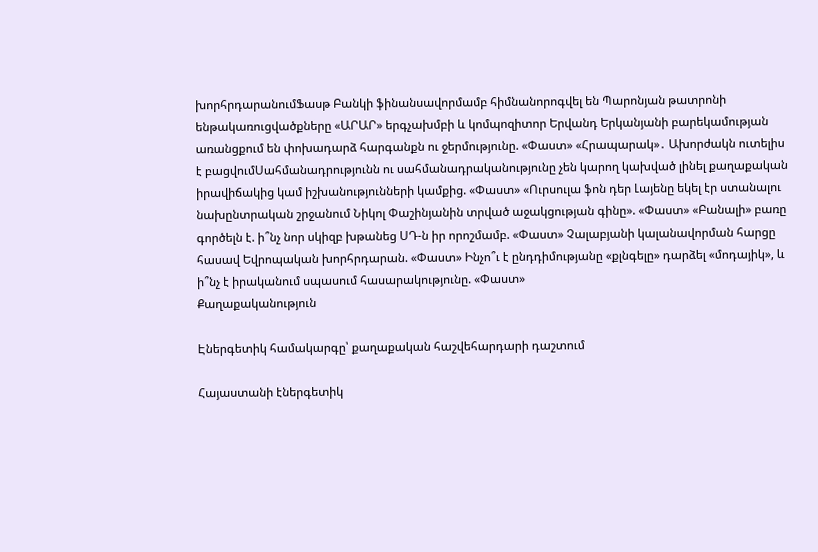խորհրդարանումՖասթ Բանկի ֆինանսավորմամբ հիմնանորոգվել են Պարոնյան թատրոնի ենթակառուցվածքները «ԱՐԱՐ» երգչախմբի և կոմպոզիտոր Երվանդ Երկանյանի բարեկամության առանցքում են փոխադարձ հարգանքն ու ջերմությունը. «Փաստ» «Հրապարակ»․ Ախորժակն ուտելիս է բացվումՍահմանադրությունն ու սահմանադրականությունը չեն կարող կախված լինել քաղաքական իրավիճակից կամ իշխանությունների կամքից. «Փաստ» «Ուրսուլա ֆոն դեր Լայենը եկել էր ստանալու նախընտրական շրջանում Նիկոլ Փաշինյանին տրված աջակցության գինը». «Փաստ» «Բանալի» բառը գործելն է. ի՞նչ նոր սկիզբ խթանեց ՍԴ-ն իր որոշմամբ. «Փաստ» Չալաբյանի կալանավորման հարցը հասավ Եվրոպական խորհրդարան. «Փաստ» Ինչո՞ւ է ընդդիմությանը «քլնգելը» դարձել «մոդայիկ», և ի՞նչ է իրականում սպասում հասարակությունը. «Փաստ»
Քաղաքականություն

Էներգետիկ համակարգը՝ քաղաքական հաշվեհարդարի դաշտում

Հայաստանի էներգետիկ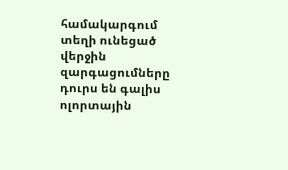համակարգում տեղի ունեցած վերջին զարգացումները դուրս են գալիս ոլորտային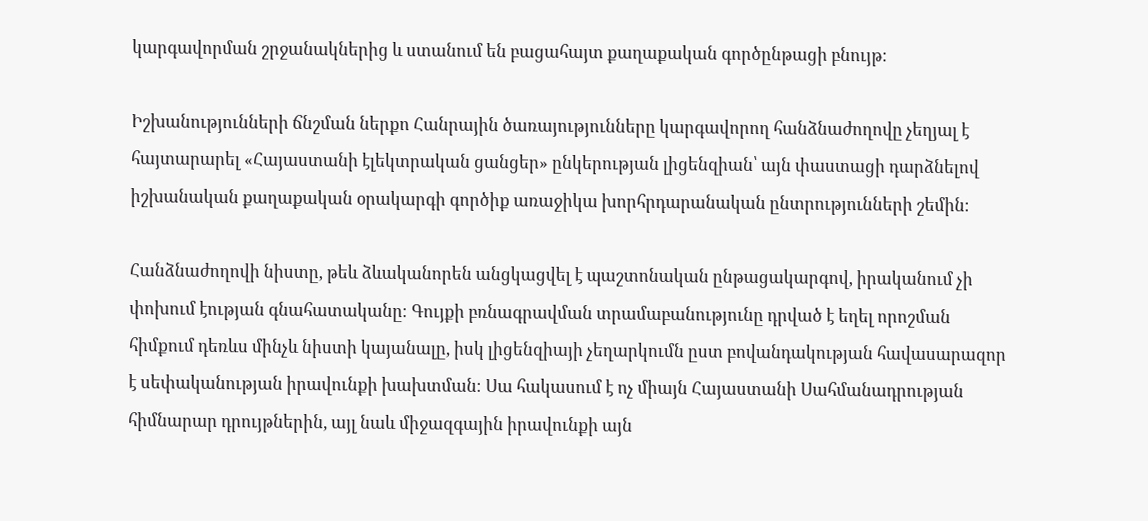կարգավորման շրջանակներից և ստանում են բացահայտ քաղաքական գործընթացի բնույթ։

Իշխանությունների ճնշման ներքո Հանրային ծառայությունները կարգավորող հանձնաժողովը չեղյալ է հայտարարել «Հայաստանի էլեկտրական ցանցեր» ընկերության լիցենզիան՝ այն փաստացի դարձնելով իշխանական քաղաքական օրակարգի գործիք առաջիկա խորհրդարանական ընտրությունների շեմին։

Հանձնաժողովի նիստը, թեև ձևականորեն անցկացվել է պաշտոնական ընթացակարգով, իրականում չի փոխում էության գնահատականը։ Գույքի բռնագրավման տրամաբանությունը դրված է եղել որոշման հիմքում դեռևս մինչև նիստի կայանալը, իսկ լիցենզիայի չեղարկումն ըստ բովանդակության հավասարազոր է սեփականության իրավունքի խախտման։ Սա հակասում է ոչ միայն Հայաստանի Սահմանադրության հիմնարար դրույթներին, այլ նաև միջազգային իրավունքի այն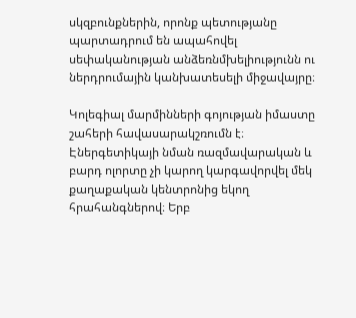սկզբունքներին, որոնք պետությանը պարտադրում են ապահովել սեփականության անձեռնմխելիությունն ու ներդրումային կանխատեսելի միջավայրը։

Կոլեգիալ մարմինների գոյության իմաստը շահերի հավասարակշռումն է։ Էներգետիկայի նման ռազմավարական և բարդ ոլորտը չի կարող կարգավորվել մեկ քաղաքական կենտրոնից եկող հրահանգներով։ Երբ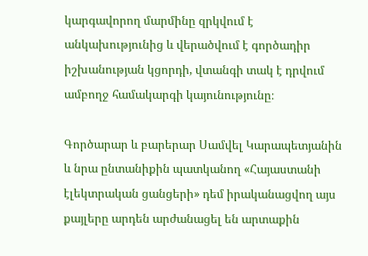կարգավորող մարմինը զրկվում է անկախությունից և վերածվում է գործադիր իշխանության կցորդի, վտանգի տակ է դրվում ամբողջ համակարգի կայունությունը։

Գործարար և բարերար Սամվել Կարապետյանին և նրա ընտանիքին պատկանող «Հայաստանի էլեկտրական ցանցերի» դեմ իրականացվող այս քայլերը արդեն արժանացել են արտաքին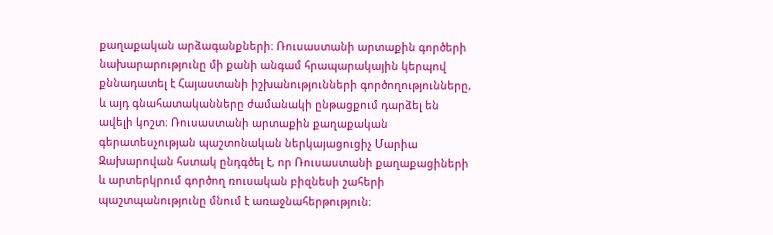քաղաքական արձագանքների։ Ռուսաստանի արտաքին գործերի նախարարությունը մի քանի անգամ հրապարակային կերպով քննադատել է Հայաստանի իշխանությունների գործողությունները, և այդ գնահատականները ժամանակի ընթացքում դարձել են ավելի կոշտ։ Ռուսաստանի արտաքին քաղաքական գերատեսչության պաշտոնական ներկայացուցիչ Մարիա Զախարովան հստակ ընդգծել է, որ Ռուսաստանի քաղաքացիների և արտերկրում գործող ռուսական բիզնեսի շահերի պաշտպանությունը մնում է առաջնահերթություն։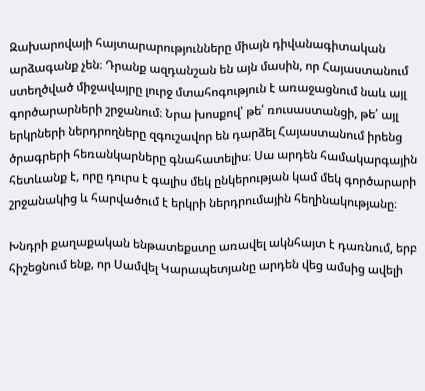Զախարովայի հայտարարությունները միայն դիվանագիտական արձագանք չեն։ Դրանք ազդանշան են այն մասին, որ Հայաստանում ստեղծված միջավայրը լուրջ մտահոգություն է առաջացնում նաև այլ գործարարների շրջանում։ Նրա խոսքով՝ թե՛ ռուսաստանցի, թե՛ այլ երկրների ներդրողները զգուշավոր են դարձել Հայաստանում իրենց ծրագրերի հեռանկարները գնահատելիս։ Սա արդեն համակարգային հետևանք է, որը դուրս է գալիս մեկ ընկերության կամ մեկ գործարարի շրջանակից և հարվածում է երկրի ներդրումային հեղինակությանը։

Խնդրի քաղաքական ենթատեքստը առավել ակնհայտ է դառնում, երբ հիշեցնում ենք, որ Սամվել Կարապետյանը արդեն վեց ամսից ավելի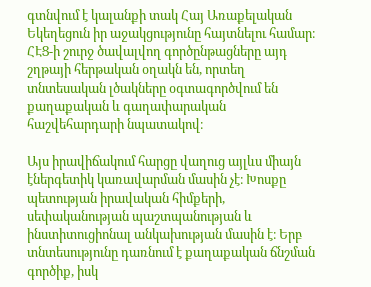գտնվում է կալանքի տակ Հայ Առաքելական Եկեղեցուն իր աջակցությունը հայտնելու համար։ ՀԷՑ-ի շուրջ ծավալվող գործընթացները այդ շղթայի հերթական օղակն են, որտեղ տնտեսական լծակները օգտագործվում են քաղաքական և գաղափարական հաշվեհարդարի նպատակով։

Այս իրավիճակում հարցը վաղուց այլևս միայն էներգետիկ կառավարման մասին չէ։ Խոսքը պետության իրավական հիմքերի, սեփականության պաշտպանության և ինստիտուցիոնալ անկախության մասին է։ Երբ տնտեսությունը դառնում է քաղաքական ճնշման գործիք, իսկ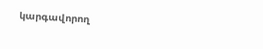կարգավորող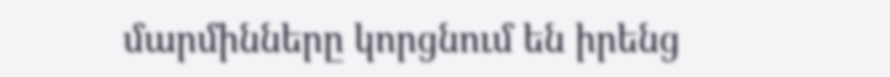մարմինները կորցնում են իրենց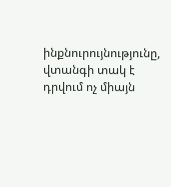ինքնուրույնությունը, վտանգի տակ է դրվում ոչ միայն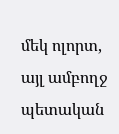մեկ ոլորտ, այլ ամբողջ պետական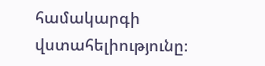համակարգի վստահելիությունը։